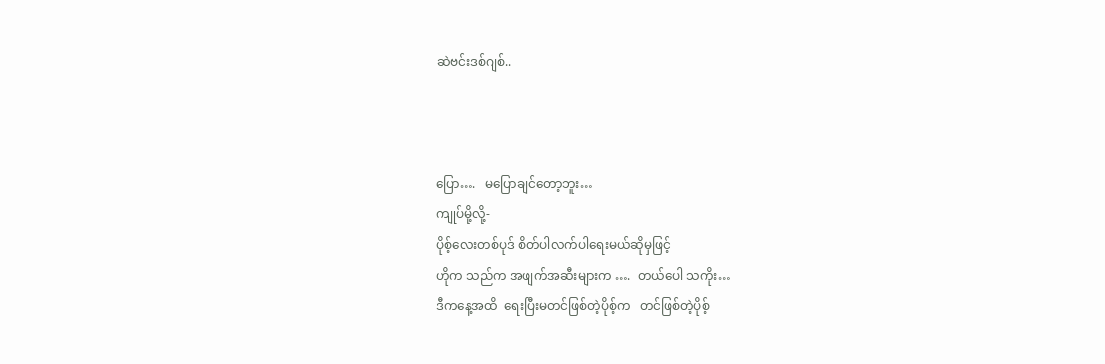ဆဲဗင်းဒစ်ဂျစ်..



ပြော….   မပြောချင်တော့ဘူး…
ကျုပ်မို့လို့-
ပိုစ့်လေးတစ်ပုဒ် စိတ်ပါလက်ပါရေးမယ်ဆိုမှဖြင့်
ဟိုက သည်က အဖျက်အဆီးများက ….  တယ်ပေါ သကိုး…
ဒီကနေ့အထိ  ရေးပြီးမတင်ဖြစ်တဲ့ပိုစ့်က   တင်ဖြစ်တဲ့ပိုစ့်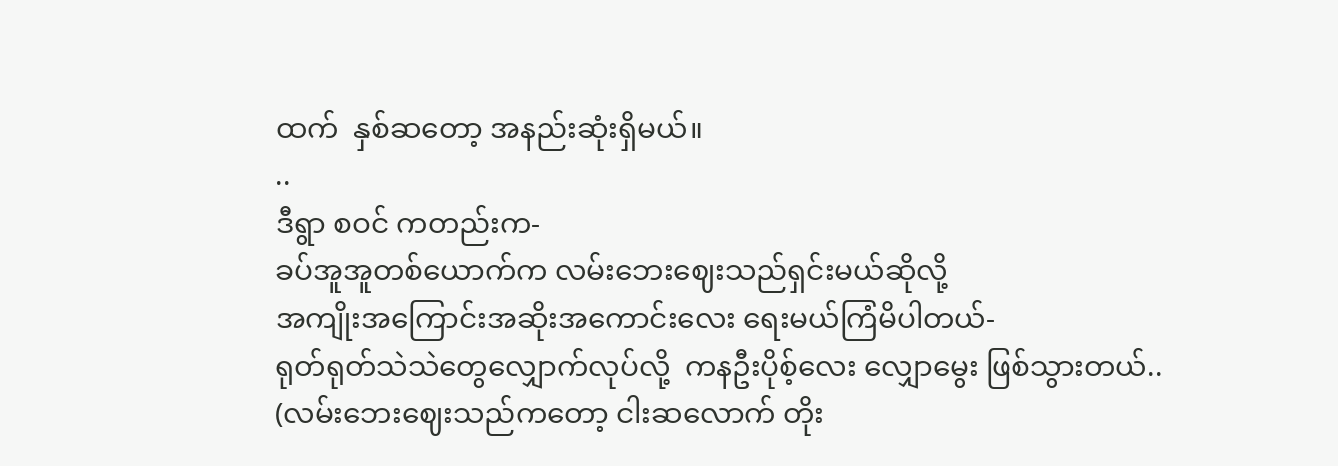ထက်  နှစ်ဆတော့ အနည်းဆုံးရှိမယ်။
..
ဒီရွာ စဝင် ကတည်းက-
ခပ်အူအူတစ်ယောက်က လမ်းဘေးဈေးသည်ရှင်းမယ်ဆိုလို့
အကျိုးအကြောင်းအဆိုးအကောင်းလေး ရေးမယ်ကြံမိပါတယ်-
ရုတ်ရုတ်သဲသဲတွေလျှောက်လုပ်လို့  ကနဦးပိုစ့်လေး လျှောမွေး ဖြစ်သွားတယ်..
(လမ်းဘေးဈေးသည်ကတော့ ငါးဆလောက် တိုး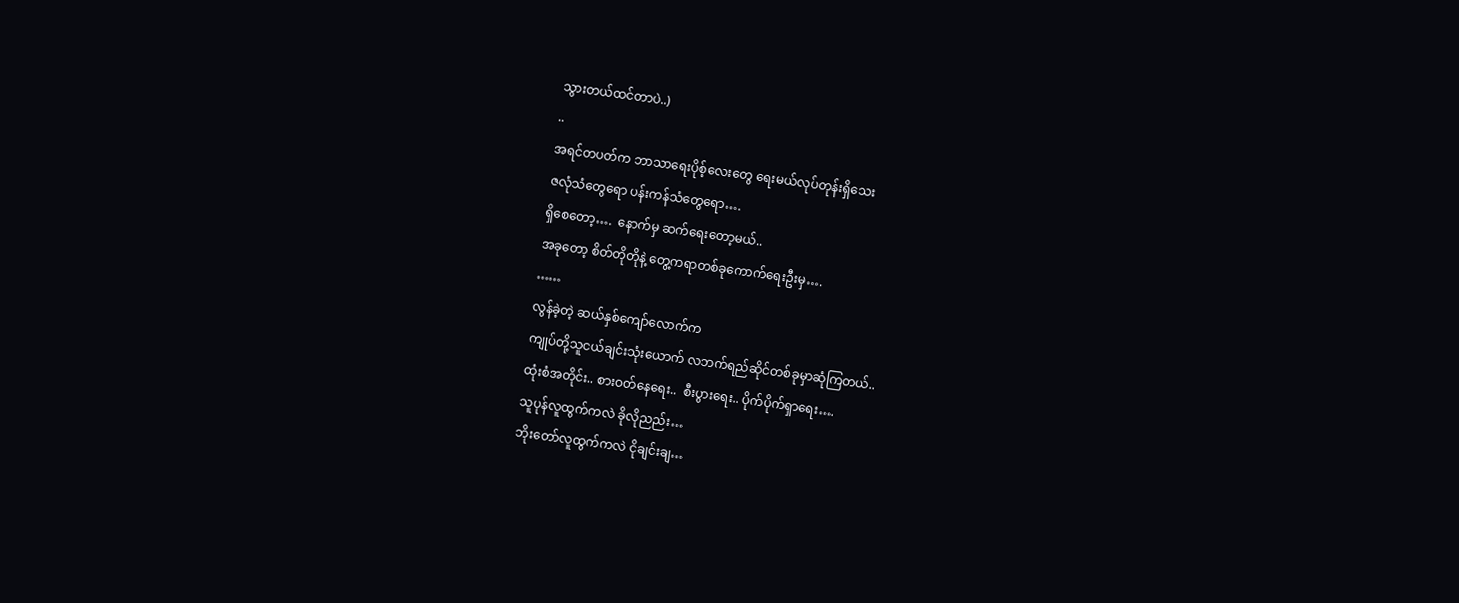သွားတယ်ထင်တာပဲ..)
..
အရင်တပတ်က ဘာသာရေးပိုစ့်လေးတွေ ရေးမယ်လုပ်တုန်းရှိသေး
ဇလုံသံတွေရော ပန်းကန်သံတွေရော….
ရှိစေတော့….  နောက်မှ ဆက်ရေးတော့မယ်..
အခုတော့ စိတ်တိုတိုနဲ့ တွေ့ကရာတစ်ခုကောက်ရေးဦးမှ….
……
လွန်ခဲ့တဲ့ ဆယ်နှစ်ကျော်လောက်က
ကျုပ်တို့သူငယ်ချင်းသုံးယောက် လဘက်ရည်ဆိုင်တစ်ခုမှာဆုံကြတယ်..
ထုံးစံအတိုင်း.. စားဝတ်နေရေး..  စီးပွားရေး.. ပိုက်ပိုက်ရှာရေး….
သူပုန်လူထွက်ကလဲ ခိုလိုညည်း…
ဘိုးတော်လူထွက်ကလဲ ငိုချင်းချ…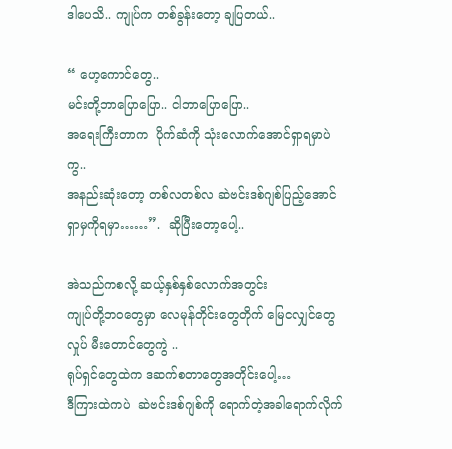ဒါပေသိ.. ကျုပ်က တစ်ခွန်းတော့ ချပြတယ်..

“ ဟေ့ကောင်တွေ..
မင်းတို့ဘာပြောပြော.. ငါဘာပြောပြော..
အရေးကြီးတာက  ပိုက်ဆံကို သုံးလောက်အောင်ရှာရမှာပဲကွ..
အနည်းဆုံးတော့ တစ်လတစ်လ ဆဲဗင်းဒစ်ဂျစ်ပြည့်အောင် ရှာမှကိုရမှာ……”.  ဆိုပြီးတော့ပေါ့..

အဲသည်ကစလို့ ဆယ့်နှစ်နှစ်လောက်အတွင်း
ကျုပ်တို့ဘဝတွေမှာ လေမုန်တိုင်းတွေတိုက် မြေငလျှင်တွေလှုပ် မီးတောင်တွေကွဲ ..
ရုပ်ရှင်တွေထဲက ဒဆက်စတာတွေအတိုင်းပေါ့…
ဒီကြားထဲကပဲ  ဆဲဗင်းဒစ်ဂျစ်ကို ရောက်တဲ့အခါရောက်လိုက်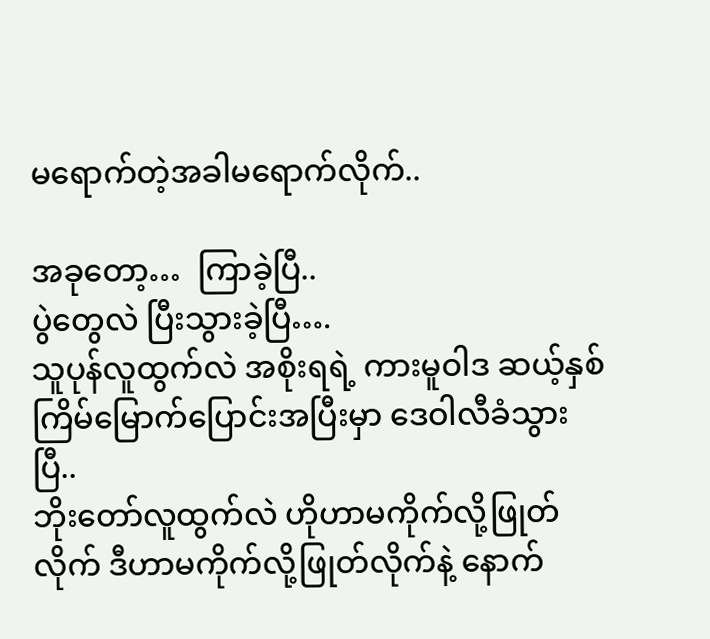မရောက်တဲ့အခါမရောက်လိုက်..

အခုတော့…  ကြာခဲ့ပြီ..
ပွဲတွေလဲ ပြီးသွားခဲ့ပြီ….
သူပုန်လူထွက်လဲ အစိုးရရဲ့ ကားမူဝါဒ ဆယ့်နှစ်ကြိမ်မြောက်ပြောင်းအပြီးမှာ ဒေဝါလီခံသွားပြီ..
ဘိုးတော်လူထွက်လဲ ဟိုဟာမကိုက်လို့ဖြုတ်လိုက် ဒီဟာမကိုက်လို့ဖြုတ်လိုက်နဲ့ နောက်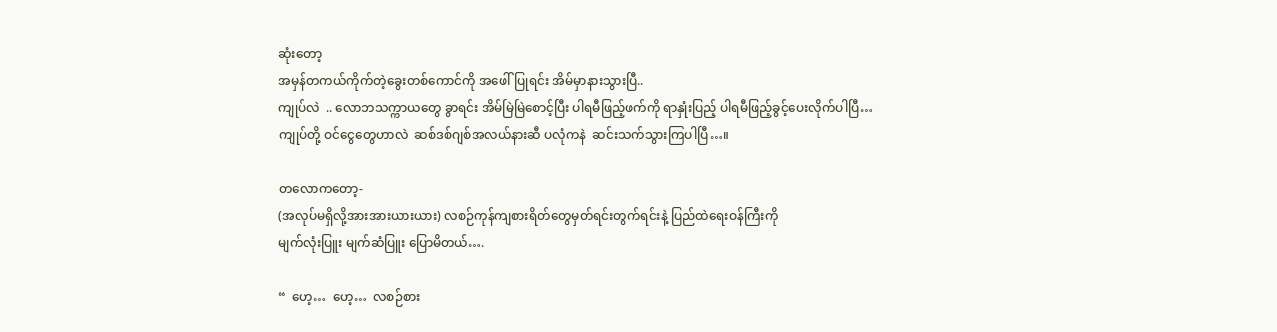ဆုံးတော့
အမှန်တကယ်ကိုက်တဲ့ခွေးတစ်ကောင်ကို အဖေါ်ပြုရင်း အိမ်မှာနားသွားပြီ..
ကျုပ်လဲ  .. လောဘသက္ကာယတွေ ခွာရင်း အိမ်မြဲမြဲစောင့်ပြီး ပါရမီဖြည့်ဖက်ကို ရာနှုံးပြည့် ပါရမီဖြည့်ခွင့်ပေးလိုက်ပါပြီ…
ကျုပ်တို့ ဝင်ငွေတွေဟာလဲ  ဆစ်ဒစ်ဂျစ်အလယ်နားဆီ ပလုံကနဲ  ဆင်းသက်သွားကြပါပြီ…။

တလောကတော့-
(အလုပ်မရှိလို့အားအားယားယား) လစဉ်ကုန်ကျစားရိတ်တွေမှတ်ရင်းတွက်ရင်းနဲ့ ပြည်ထဲရေးဝန်ကြီးကို
မျက်လုံးပြူး မျက်ဆံပြူး ပြောမိတယ်….

“  ဟေ့…  ဟေ့…  လစဉ်စား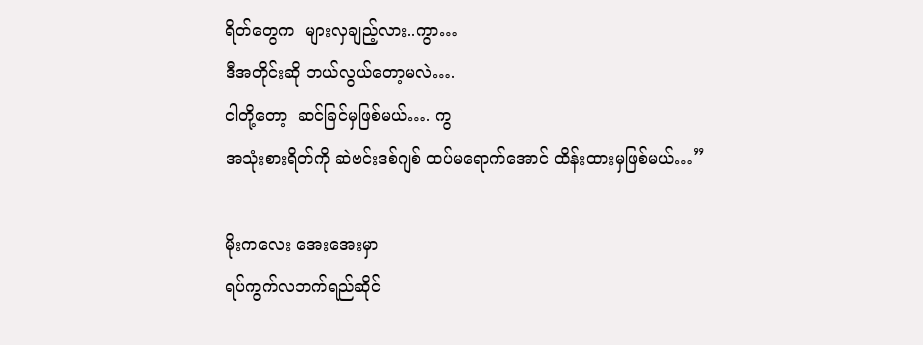ရိတ်တွေက  များလှချည့်လား..ကွာ…
ဒီအတိုင်းဆို ဘယ်လွယ်တော့မလဲ….
ငါတို့တော့  ဆင်ခြင်မှဖြစ်မယ်…. ကွ
အသုံးစားရိတ်ကို ဆဲဗင်းဒစ်ဂျစ် ထပ်မရောက်အောင် ထိန်းထားမှဖြစ်မယ်…”

မိုးကလေး အေးအေးမှာ
ရပ်ကွက်လဘက်ရည်ဆိုင်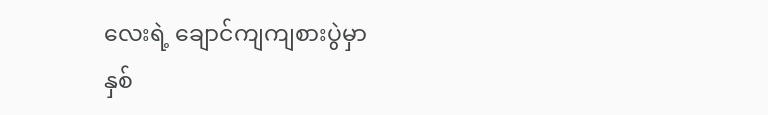လေးရဲ့ ချောင်ကျကျစားပွဲမှာ
နှစ်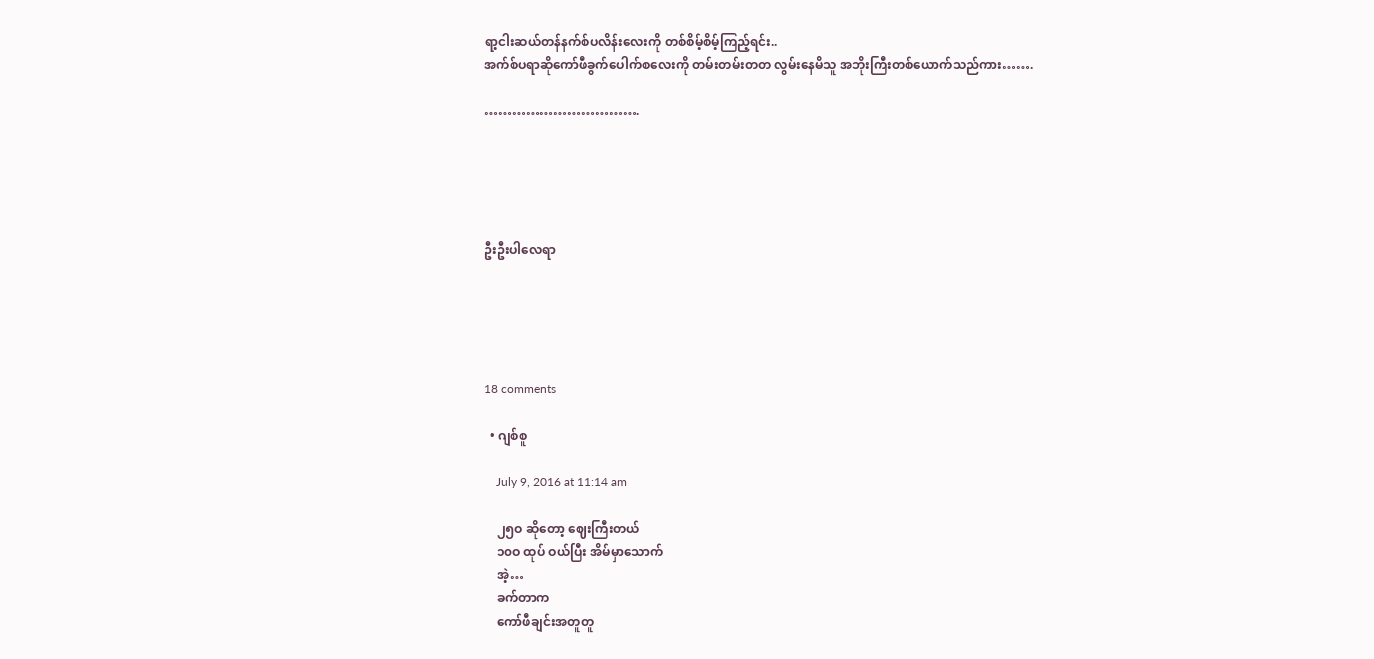ရာ့ငါးဆယ်တန်နက်စ်ပလိန်းလေးကို တစ်စိမ့်စိမ့်ကြည့်ရင်း..
အက်စ်ပရာဆိုကော်ဖီခွက်ပေါက်စလေးကို တမ်းတမ်းတတ လွမ်းနေမိသူ အဘိုးကြီးတစ်ယောက်သည်ကား…….

…………………………….





ဦးဦးပါလေရာ





18 comments

  • ဂျစ်စူ

    July 9, 2016 at 11:14 am

    ၂၅ဝ ဆိုတော့ ဈေးကြီးတယ်
    ၁၀ဝ ထုပ် ဝယ်ပြီး အိမ်မှာသောက်
    အဲ့…
    ခက်တာက
    ကော်ဖီချင်းအတူတူ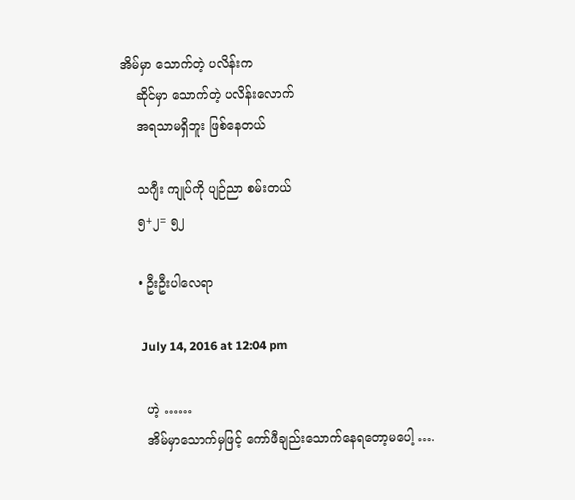အိမ်မှာ သောက်တဲ့ ပလိန်းက
    ဆိုင်မှာ သောက်တဲ့ ပလိန်းလောက်
    အရသာမရှိဘူး ဖြစ်နေတယ်

    သဂျီး ကျုပ်ကို ပျဉ်ညာ စမ်းတယ်
    ၅+၂= ၅၂

    • ဦးဦးပါလေရာ

      July 14, 2016 at 12:04 pm

      ဟဲ့ ……
      အိမ်မှာသောက်မှဖြင့် ကော်ဖီချည်းသောက်နေရတော့မပေါ့ ….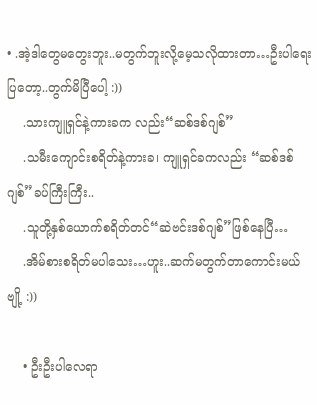• .အဲ့ဒါတွေမတွေးဘူး..မတွက်ဘူးလို့မေ့သလိုထားတာ…ဦးပါရေးပြတော့..တွက်မိပြီပေါ့ :))
    .သားကျူရှင်နဲ့ကားခက လည်း“ဆစ်ဒစ်ဂျစ်”
    .သမီးကျောင်းစရိတ်နဲ့ကားခ၊ ကျူရှင်ခကလည်း “ဆစ်ဒစ်ဂျစ်”ခပ်ကြီးကြီး..
    .သူတို့နှစ်ယောက်စရိတ်တင်“ဆဲဗင်းဒစ်ဂျစ်”ဖြစ်နေပြီ…
    .အိမ်စားစရိတ်မပါသေး…ဟူး..ဆက်မတွက်တာကောင်းမယ်ဗျို့ :))

    • ဦးဦးပါလေရာ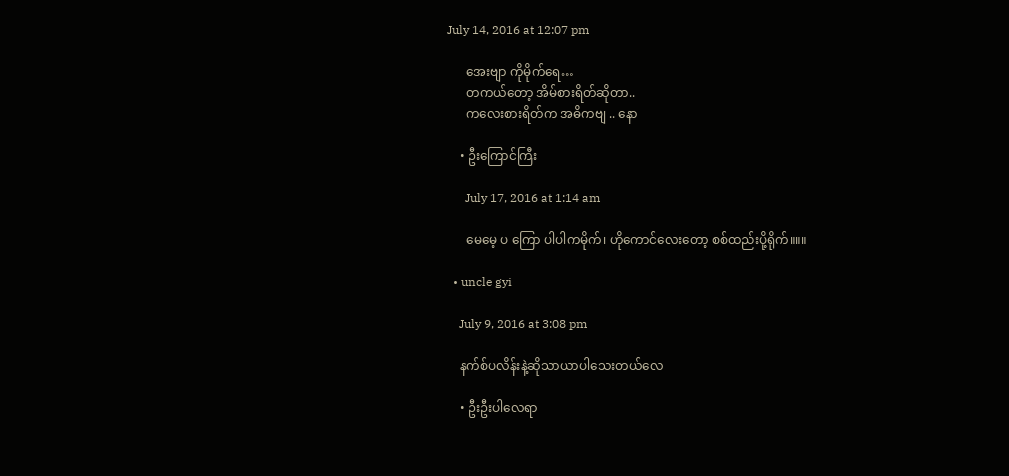July 14, 2016 at 12:07 pm

      အေးဗျာ ကိုမိုက်ရေ…
      တကယ်တော့ အိမ်စားရိတ်ဆိုတာ..
      ကလေးစားရိတ်က အဓိကဗျ .. နော

    • ဦးကြောင်ကြီး

      July 17, 2016 at 1:14 am

      မေမေ့ ပ ကြော ပါပါကမိုက်၊ ဟိုကောင်လေးတော့ စစ်ထည်းပို့ရိုက်။။။

  • uncle gyi

    July 9, 2016 at 3:08 pm

    နက်စ်ပလိန်းနဲ့ဆိုသာယာပါသေးတယ်လေ

    • ဦးဦးပါလေရာ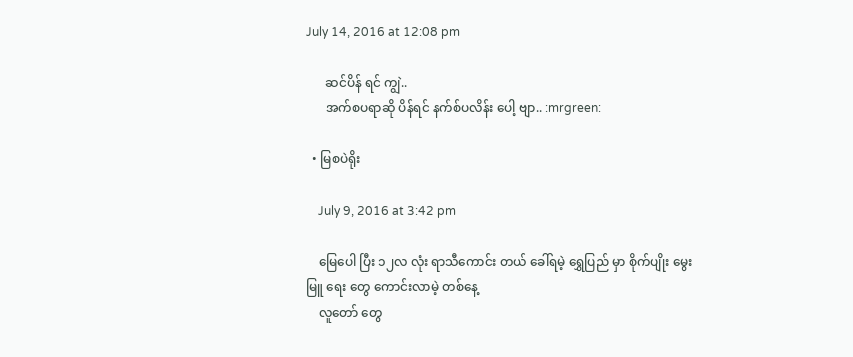July 14, 2016 at 12:08 pm

      ဆင်ပိန် ရင် ကျွဲ..
      အက်စပရာဆို ပိန်ရင် နက်စ်ပလိန်း ပေါ့ ဗျာ.. :mrgreen:

  • မြစပဲရိုး

    July 9, 2016 at 3:42 pm

    မြေပေါ ပြီး ၁၂လ လုံး ရာသီကောင်း တယ် ခေါ်ရမဲ့ ရွှေပြည် မှာ စိုက်ပျိုး မွေးမြူ ရေး တွေ ကောင်းလာမဲ့ တစ်နေ့
    လူတော် တွေ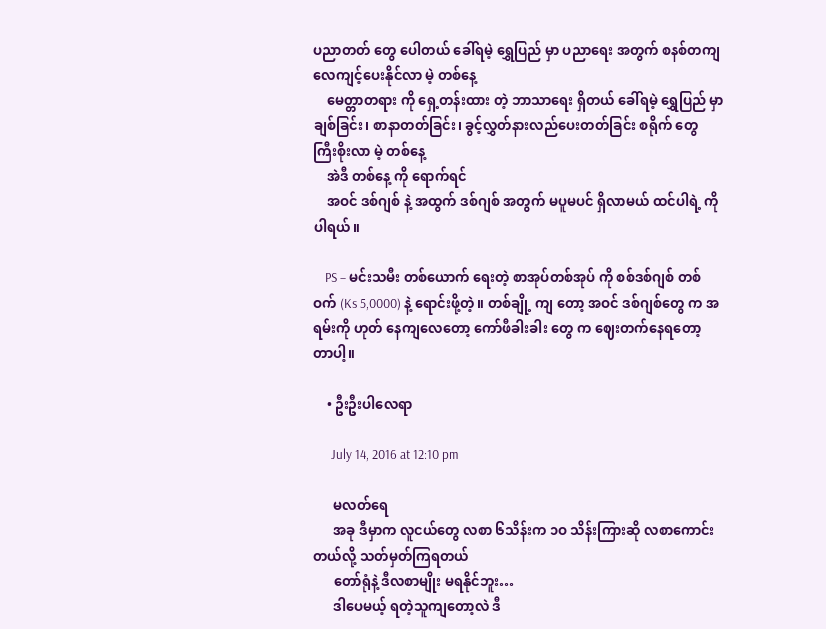ပညာတတ် တွေ ပေါတယ် ခေါ်ရမဲ့ ရွှေပြည် မှာ ပညာရေး အတွက် စနစ်တကျ လေကျင့်ပေးနိုင်လာ မဲ့ တစ်နေ့
    မေတ္တာတရား ကို ရှေ့တန်းထား တဲ့ ဘာသာရေး ရှိတယ် ခေါ်ရမဲ့ ရွှေပြည် မှာ ချစ်ခြင်း၊ စာနာတတ်ခြင်း၊ ခွင့်လွှတ်နားလည်ပေးတတ်ခြင်း စရိုက် တွေ ကြီးစိုးလာ မဲ့ တစ်နေ့
    အဲဒီ တစ်နေ့ ကို ရောက်ရင်
    အဝင် ဒစ်ဂျစ် နဲ့ အထွက် ဒစ်ဂျစ် အတွက် မပူမပင် ရှိလာမယ် ထင်ပါရဲ့ ကိုပါရယ်။

    PS – မင်းသမီး တစ်ယောက် ရေးတဲ့ စာအုပ်တစ်အုပ် ကို စစ်ဒစ်ဂျစ် တစ်ဝက် (Ks 5,0000) နဲ့ ရောင်းဖို့တဲ့။ တစ်ချို့ ကျ တော့ အဝင် ဒစ်ဂျစ်တွေ က အရမ်းကို ဟုတ် နေကျလေတော့ ကော်ဖီခါးခါး တွေ က ဈေးတက်နေရတော့ တာပါ့။

    • ဦးဦးပါလေရာ

      July 14, 2016 at 12:10 pm

      မလတ်ရေ
      အခု ဒီမှာက လူငယ်တွေ လစာ ၆သိန်းက ၁ဝ သိန်းကြားဆို လစာကောင်းတယ်လို့ သတ်မှတ်ကြရတယ်
      တော်ရုံနဲ့ ဒီလစာမျိုး မရနိုင်ဘူး…
      ဒါပေမယ့် ရတဲ့သူကျတော့လဲ ဒီ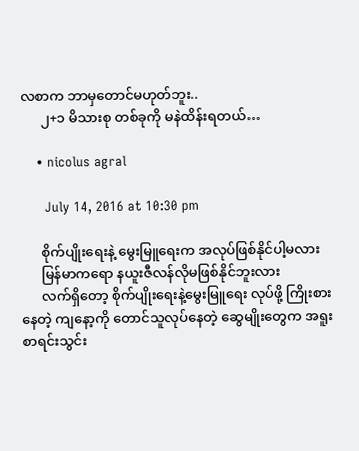လစာက ဘာမှတောင်မဟုတ်ဘူး..
      ၂+၁ မိသားစု တစ်ခုကို မနဲထိန်းရတယ်…

    • nicolus agral

      July 14, 2016 at 10:30 pm

      စိုက်ပျိုးရေးနဲ့ မွေးမြူရေးက အလုပ်ဖြစ်နိုင်ပါ့မလား
      မြန်မာကရော နယူးဇီလန်လိုမဖြစ်နိုင်ဘူးလား
      လက်ရှိတော့ စိုက်ပျိုးရေးနဲ့မွေးမြူရေး လုပ်ဖို့ ကြိုးစားနေတဲ့ ကျနော့ကို တောင်သူလုပ်နေတဲ့ ဆွေမျိုးတွေက အရူးစာရင်းသွင်း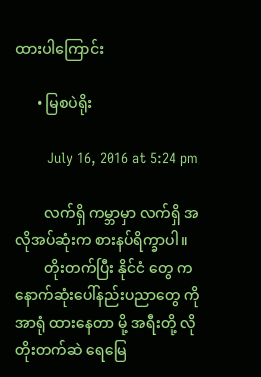ထားပါကြောင်း

      • မြစပဲရိုး

        July 16, 2016 at 5:24 pm

        လက်ရှိ ကမ္ဘာမှာ လက်ရှိ အလိုအပ်ဆုံးက စားနပ်ရိက္ခာပါ။
        တိုးတက်ပြီး နိုင်ငံ တွေ က နောက်ဆုံးပေါ်နည်းပညာတွေ ကို အာရုံ ထားနေတာ မို့ အရီးတို့ လို တိုးတက်ဆဲ ရေမြေ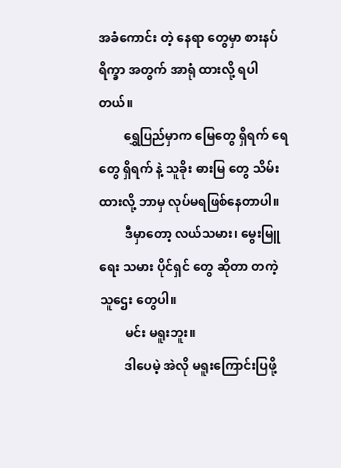အခံကောင်း တဲ့ နေရာ တွေမှာ စားနပ်ရိက္ခာ အတွက် အာရုံ ထားလို့ ရပါတယ်။
        ရွှေပြည်မှာက မြေတွေ ရှိရက် ရေ တွေ ရှိရက် နဲ့ သူခိုး ဓားမြ တွေ သိမ်းထားလို့ ဘာမှ လုပ်မရဖြစ်နေတာပါ။
        ဒီမှာတော့ လယ်သမား၊ မွေးမြူရေး သမား ပိုင်ရှင် တွေ ဆိုတာ တကဲ့ သူဌေး တွေပါ။
        မင်း မရူးဘူး။
        ဒါပေမဲ့ အဲလို မရူးကြောင်းပြဖို့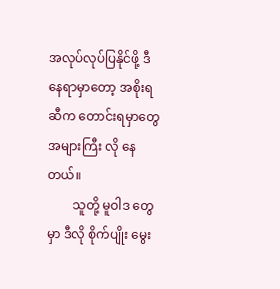အလုပ်လုပ်ပြနိုင်ဖို့ ဒီနေရာမှာတော့ အစိုးရ ဆီက တောင်းရမှာတွေ အများကြီး လို နေတယ်။
        သူတို့ မူဝါဒ တွေမှာ ဒီလို စိုက်ပျိုး မွေး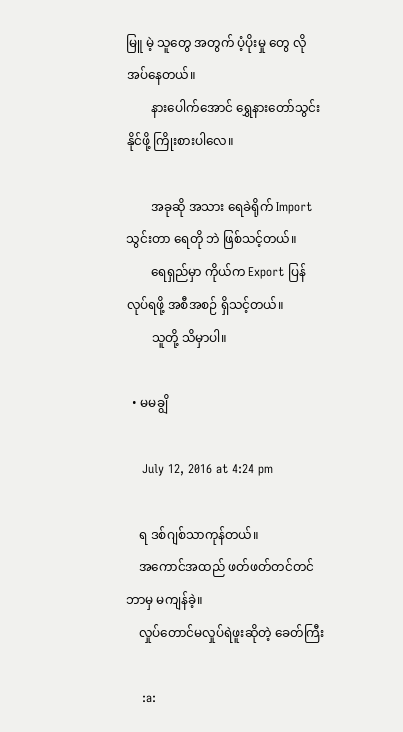မြူ မဲ့ သူတွေ အတွက် ပံ့ပိုးမှု တွေ လိုအပ်နေတယ်။
        နားပေါက်အောင် ရွှေနားတော်သွင်း နိုင်ဖို့ ကြိုးစားပါလေ။

        အခုဆို အသား ရေခဲရိုက် Import သွင်းတာ ရေတို ဘဲ ဖြစ်သင့်တယ်။
        ရေရှည်မှာ ကိုယ်က Export ပြန်လုပ်ရဖို့ အစီအစဉ် ရှိသင့်တယ်။
        သူတို့ သိမှာပါ။

  • မမချွိ

    July 12, 2016 at 4:24 pm

    ရ ဒစ်ဂျစ်သာကုန်တယ်။
    အကောင်အထည် ဖတ်ဖတ်တင်တင် ဘာမှ မကျန်ခဲ့။
    လှုပ်တောင်မလှုပ်ရဲဖူးဆိုတဲ့ ခေတ်ကြီး

    :a: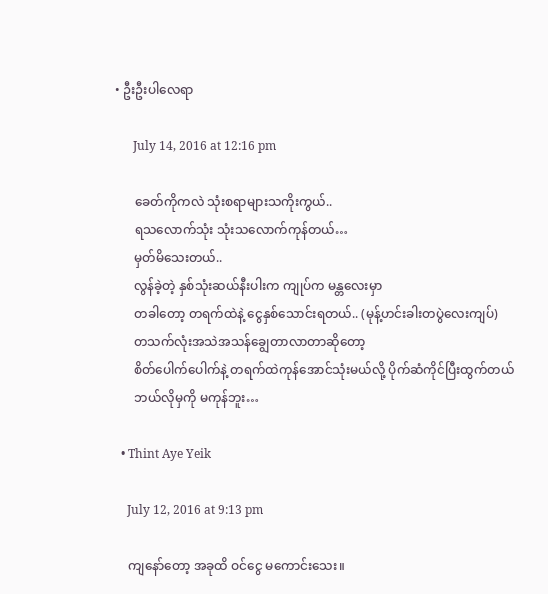• ဦးဦးပါလေရာ

      July 14, 2016 at 12:16 pm

      ခေတ်ကိုကလဲ သုံးစရာများသကိုးကွယ်..
      ရသလောက်သုံး သုံးသလောက်ကုန်တယ်…
      မှတ်မိသေးတယ်..
      လွန်ခဲ့တဲ့ နှစ်သုံးဆယ်နီးပါးက ကျုပ်က မန္တလေးမှာ
      တခါတော့ တရက်ထဲနဲ့ ငွေနှစ်သောင်းရတယ်.. (မုန့်ဟင်းခါးတပွဲလေးကျပ်)
      တသက်လုံးအသဲအသန်ချွေတာလာတာဆိုတော့
      စိတ်ပေါက်ပေါက်နဲ့ တရက်ထဲကုန်အောင်သုံးမယ်လို့ ပိုက်ဆံကိုင်ပြီးထွက်တယ်
      ဘယ်လိုမှကို မကုန်ဘူး…

  • Thint Aye Yeik

    July 12, 2016 at 9:13 pm

    ကျနော်တော့ အခုထိ ဝင်ငွေ မကောင်းသေး။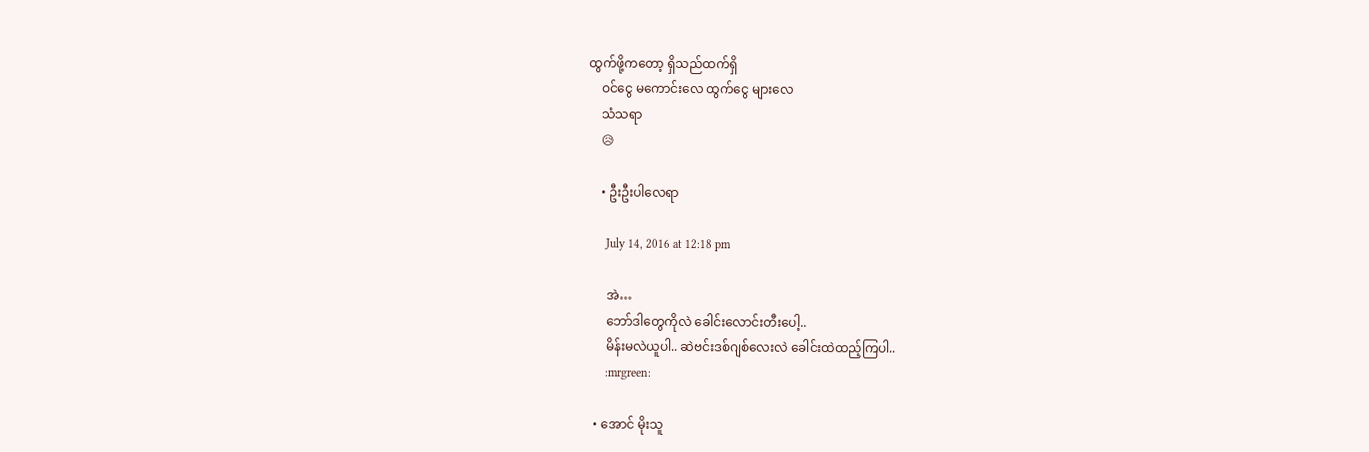ထွက်ဖို့ကတော့ ရှိသည်ထက်ရှိ
    ဝင်ငွေ မကောင်းလေ ထွက်ငွေ များလေ
    သံသရာ
    😥

    • ဦးဦးပါလေရာ

      July 14, 2016 at 12:18 pm

      အဲ…
      ဘော်ဒါတွေကိုလဲ ခေါင်းလောင်းတီးပေါ့..
      မိန်းမလဲယူပါ.. ဆဲဗင်းဒစ်ဂျစ်လေးလဲ ခေါင်းထဲထည့်ကြပါ..
      :mrgreen:

  • အောင် မိုးသူ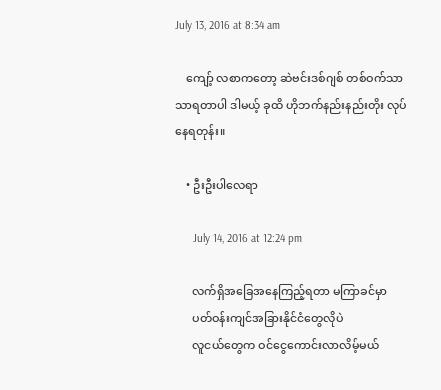July 13, 2016 at 8:34 am

    ကျော့် လစာကတော့ ဆဲဗင်းဒစ်ဂျစ် တစ်ဝက်သာသာရတာပါ ဒါမယ့် ခုထိ ဟိုဘက်နည်းနည်းတိုး လုပ်နေရတုန်း။

    • ဦးဦးပါလေရာ

      July 14, 2016 at 12:24 pm

      လက်ရှိအခြေအနေကြည့်ရတာ မကြာခင်မှာ
      ပတ်ဝန်းကျင်အခြားနိုင်ငံတွေလိုပဲ
      လူငယ်တွေက ဝင်ငွေကောင်းလာလိမ့်မယ်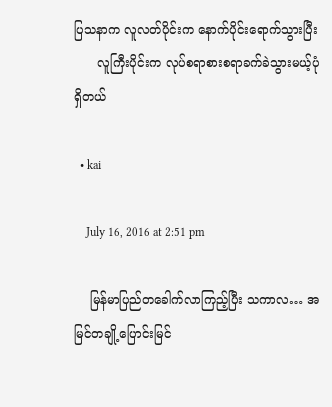ပြသနာက လူလတ်ပိုင်းက နောက်ပိုင်းရောက်သွားပြီး
      လူကြီးပိုင်းက လုပ်စရာစားစရာခက်ခဲသွားမယ့်ပုံရှိတယ်

  • kai

    July 16, 2016 at 2:51 pm

    မြန်မာပြည်တခေါက်လာကြည့်ပြီး သကာလ… အမြင်တချို့ပြောင်းမြင်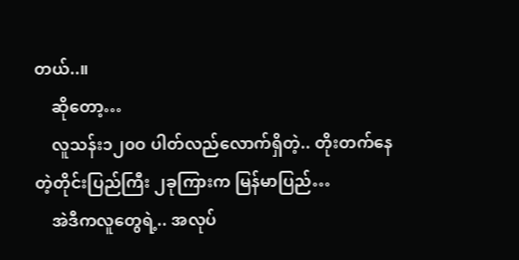တယ်..။
    ဆိုတော့…
    လူသန်း၁၂၀ဝ ပါတ်လည်လောက်ရှိတဲ့.. တိုးတက်နေတဲ့တိုင်းပြည်ကြီး ၂ခုကြားက မြန်မာပြည်…
    အဲဒီကလူတွေရဲ့.. အလုပ်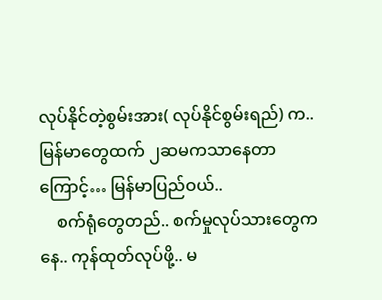လုပ်နိုင်တဲ့စွမ်းအား( လုပ်နိုင်စွမ်းရည်) က.. မြန်မာတွေထက် ၂ဆမကသာနေတာကြောင့်… မြန်မာပြည်ဝယ်..
    စက်ရုံတွေတည်.. စက်မှုလုပ်သားတွေကနေ.. ကုန်ထုတ်လုပ်ဖို့.. မ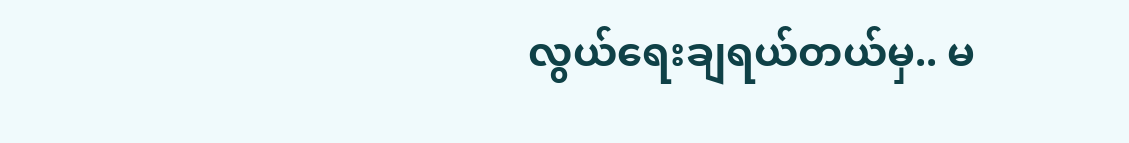လွယ်ရေးချရယ်တယ်မှ.. မ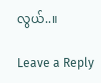လွယ်..။

Leave a Reply